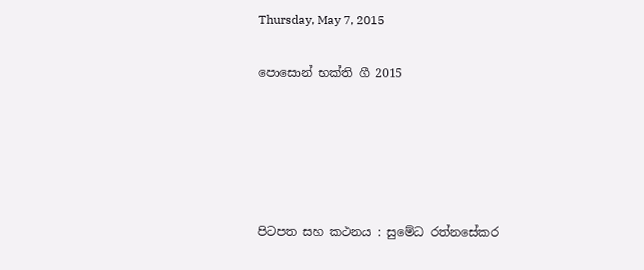Thursday, May 7, 2015

පොසොන් භක්ති ගී 2015





පිටපත සහ කථනය : සුමේධ රත්නසේකර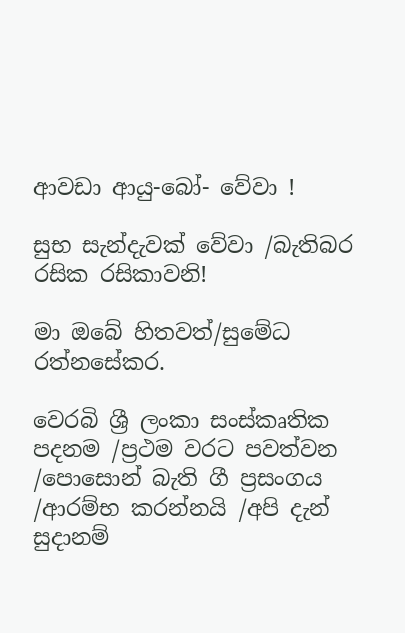ආවඩා ආයු-බෝ- වේවා !

සුභ සැන්දැවක් වේවා /බැතිබර රසික රසිකාවනි!

මා ඔබේ හිතවත්/සුමේධ රත්නසේකර.

වෙරබි ශ්‍රී ලංකා සංස්කෘතික පදනම /ප්‍රථම වරට පවත්වන /පොසොන් බැති ගී ප්‍රසංගය /ආරම්භ කරන්නයි /අපි දැන් සුදානම්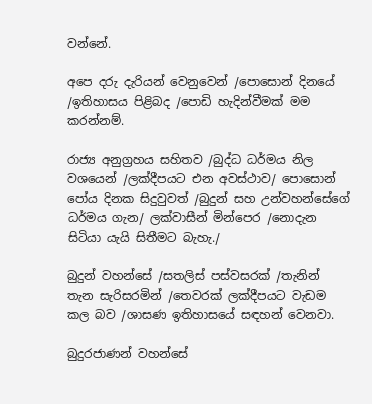වන්නේ.

අපෙ දරු දැරියන් වෙනුවෙන් /පොසොන් දිනයේ /ඉතිහාසය පිළිබද /පොඩි හැදින්වීමක් මම කරන්නම්.

රාජ්‍ය අනුග්‍රහය සහිතව /බුද්ධ ධර්මය නිල වශයෙන් /ලක්දීපයට එන අවස්ථාව/ පොසොන් පෝය දිනක සිදුවුවත් /බුදුන් සහ උන්වහන්සේගේ ධර්මය ගැන/ ලක්වාසීන් මින්පෙර /නොදැන සිටියා යැයි සිතීමට බැහැ./

බුදුන් වහන්සේ /සතලිස් පස්වසරක් /තැනින් තැන සැරිසරමින් /තෙවරක් ලක්දීපයට වැඩම කල බව /ශාසණ ඉතිහාසයේ සඳහන් වෙනවා.

බුදුරජාණන් වහන්සේ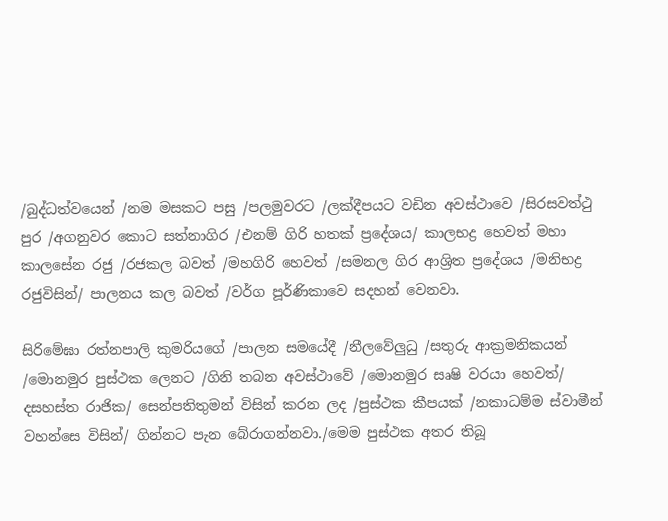/බුද්ධත්වයෙන් /නම මසකට පසු /පලමුවරට /ලක්දීපයට වඩින අවස්ථාවෙ /සිරසවත්ථු පුර /අගනුවර කොට සත්නාගිර /එනම් ගිරි හතක් ප්‍රදේශය/ කාලභද්‍ර හෙවත් මහා කාලසේන රජු /රජකල බවත් /මහගිරි හෙවත් /සමනල ගිර ආශ්‍රිත ප්‍රදේශය /මනිභද්‍ර රජුවිසින්/ පාලනය කල බවත් /වර්ග පූර්ණිකාවෙ සදහන් වෙනවා.

සිරිමේඝා රත්නපාලි කුමරියගේ /පාලන සමයේදී /නීලවේලුධු /සතුරු ආක්‍රමනිකයන් /මොනමුර පුස්ථක ලෙනට /ගිනි තබන අවස්ථාවේ /මොනමුර සෘෂි වරයා හෙවත්/ දසහස්ත රාජික/ සෙන්පතිතුමන් විසින් කරන ලද /පුස්ථක කීපයක් /නකාධම්ම ස්වාමීන් වහන්සෙ විසින්/ ගින්නට පැන බේරාගන්නවා./මෙම පුස්ථක අතර තිබූ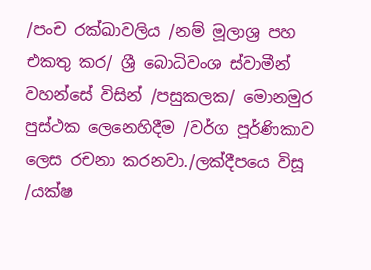/පංච රක්ඛාවලිය /නම් මූලාශ්‍ර පහ එකතු කර/ ශ්‍රී බොධිවංශ ස්වාමීන් වහන්සේ විසින් /පසුකලක/ මොනමුර පුස්ථක ලෙනෙහිදීම /වර්ග පූර්ණිකාව ලෙස රචනා කරනවා./ලක්දීපයෙ විසූ /යක්ෂ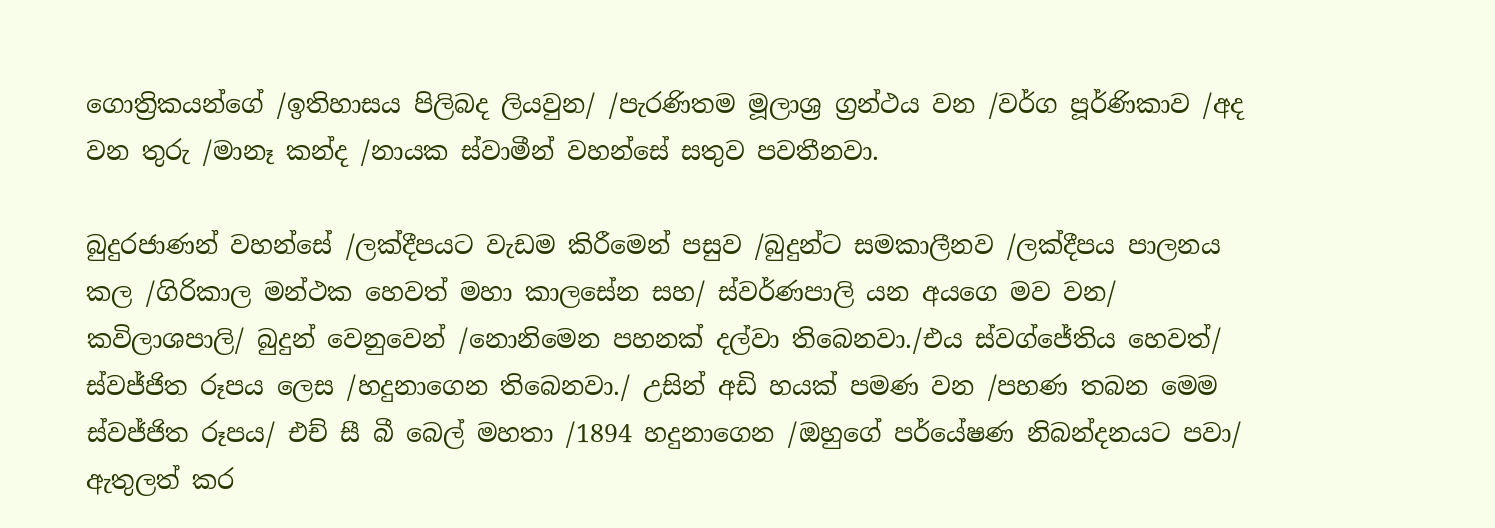ගොත්‍රිකයන්ගේ /ඉතිහාසය පිලිබද ලියවුන/ /පැරණිතම මූලාශ්‍ර ග්‍රන්ථය වන /වර්ග පූර්ණිකාව /අද වන තුරු /මානෑ කන්ද /නායක ස්වාමීන් වහන්සේ සතුව පවතීනවා.

බුදුරජාණන් වහන්සේ /ලක්දීපයට වැඩම කිරීමෙන් පසුව /බුදුන්ට සමකාලීනව /ලක්දීපය පාලනය කල /ගිරිකාල මන්ථක හෙවත් මහා කාලසේන සහ/ ස්වර්ණපාලි යන අයගෙ මව වන/ කවිලාශපාලි/ බුදුන් වෙනුවෙන් /නොනිමෙන පහනක් දල්වා තිබෙනවා./එය ස්වග්ජේතිය හෙවත්/ ස්වජ්ජිත රූපය ලෙස /හදුනාගෙන තිබෙනවා./ උසින් අඩි හයක් පමණ වන /පහණ තබන මෙම ස්වජ්ජිත රූපය/ එච් සී බී බෙල් මහතා /1894 හදුනාගෙන /ඔහුගේ පර්යේෂණ නිබන්දනයට පවා/ ඇතුලත් කර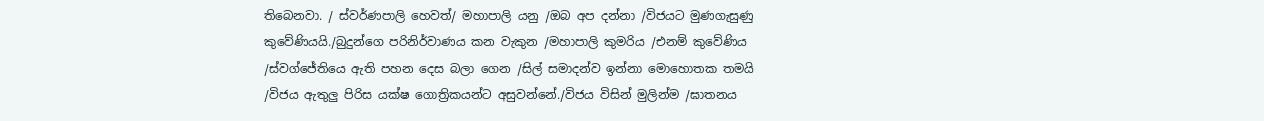තිබෙනවා. / ස්වර්ණපාලි හෙවත්/ මහාපාලි යනු /ඔබ අප දන්නා /විජයට මුණගැසුණු කුවේණියයි./බුදුන්ගෙ පරිනිර්වාණය කන වැකුන /මහාපාලි කුමරිය /එනම් කුවේණිය /ස්වග්ජේතියෙ ඇති පහන දෙස බලා ගෙන /සිල් සමාදන්ව ඉන්නා මොහොතක තමයි /විජය ඇතුලු පිරිස යක්ෂ ගොත්‍රිකයන්ට අසුවන්නේ./විජය විසින් මුලින්ම /ඝාතනය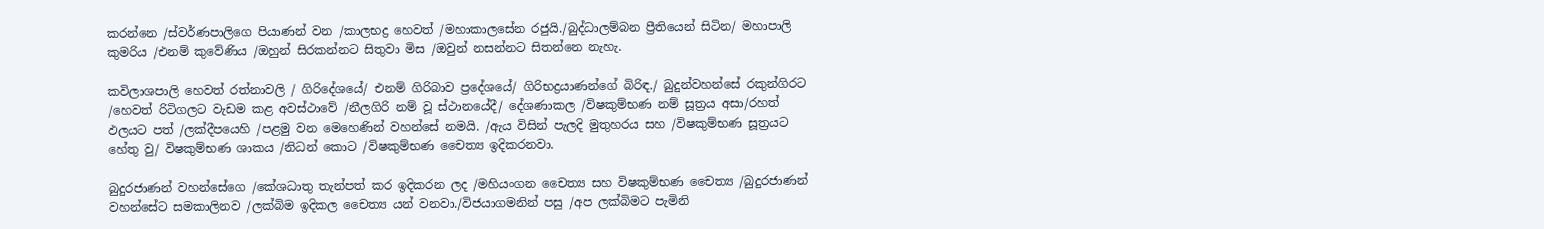කරන්නෙ /ස්වර්ණපාලිගෙ පියාණන් වන /කාලභද්‍ර හෙවත් /මහාකාලසේන රජුයි./බුද්ධාලම්බන ප්‍රීතියෙන් සිටින/ මහාපාලි කුමරිය /එනම් කුවේණිය /ඔහුන් සිරකන්නට සිතුවා මිස /ඔවුන් නසන්නට සිතන්නෙ නැහැ.

කවිලාශපාලි හෙවත් රත්නාවලි / ගිරිදේශයේ/ එනම් ගිරිබාව ප්‍රදේශයේ/ ගිරිභද්‍රයාණන්ගේ බිරිඳ./ බුදුන්වහන්සේ රකුන්ගිරට /හෙවත් රිටිගලට වැඩම කළ අවස්‌ථාවේ /නීලගිරි නම් වූ ස්‌ථානයේදී/ දේශණාකල /විෂකුම්භණ නම් සූත්‍රය අසා/රහත් ඵලයට පත් /ලක්දීපයෙහි /පළමු වන මෙහෙණින් වහන්සේ නමයි. /ඇය විසින් පැලදි මුතුහරය සහ /විෂකුම්භණ සූත්‍රයට හේතු වු/ විෂකුම්භණ ශාකය /නිධන් කොට /විෂකුම්භණ චෛත්‍ය ඉදිකරනවා.

බුදුරජාණන් වහන්සේගෙ /කේශධාතු තැන්පත් කර ඉදිකරන ලද /මහියංගන චෛත්‍ය සහ විෂකුම්භණ චෛත්‍ය /බුදුරජාණන් වහන්සේට සමකාලිනව /ලක්බිම ඉදිකල චෛත්‍ය යන් වනවා./විජයාගමනින් පසු /අප ලක්බිමට පැමිනි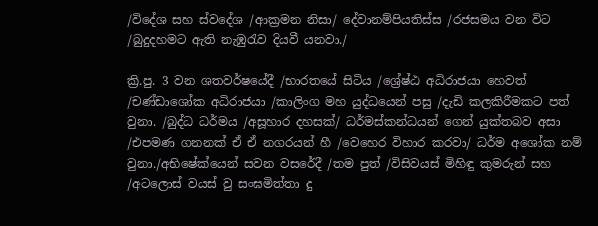/විදේශ සහ ස්වදේශ /ආක්‍රමන නිසා/ දේවානම්පියතිස්ස /රජසමය වන විට /බුදුදහමට ඇති නැඹුරැව දියවී යනවා./

ක්‍රි.පු. 3 වන ශතවර්ෂයේදී /භාරතයේ සිටිය /ශ්‍රේෂ්ඨ අධිරාජයා හෙවත් /චණ්ඩාශෝක අධිරාජයා /කාලිංග මහ යුද්ධයෙන් පසු /දැඩි කලකිරීමකට පත් වුනා. /බුද්ධ ධර්මය /අසූහාර දහසක්/ ධර්මස්කන්ධයන් ගෙන් යුක්තබව අසා /එපමණ ගනනක් ඒ ඒ නගරයන් හී /වෙහෙර විහාර කරවා/ ධර්ම අශෝක නම් වුනා./අභිෂේක්යෙන් සවන වසරේදී /තම පුත් /විසිවයස් මිහිඳු කුමරුන් සහ /අටලොස් වයස් වු සංඝමිත්තා දු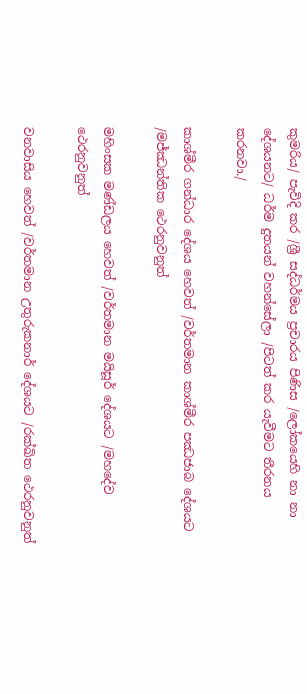කුමරිය/ පැවිදි කර /ශ්‍රී සද්ධර්මය ප්‍රචාරය පිණිස /ලෝකයෙහි නා නා දේශයනට/ ධර්ම දුතයන් වහන්සේලා /පිටත් කර යැවීමට තීරනය කරනවා./

කාශ්මීර ගන්ධාර දේශය හෙවත් /වර්තමාන කාශ්මීර පඣජාබ දේශයට /මජ්ඣන්තික ථෙරනුවනුත්

මහිංසක මණ්ඩලය හෙවත් /වර්තමාන මයිසූර් දේශයට /මහදේව ථෙරනුවනුත්

වනවාසිය හෙවත් /වර්තමාන උතුරුකනාර් දේශයට /රක්ඛිත ථෙරනුවනුත්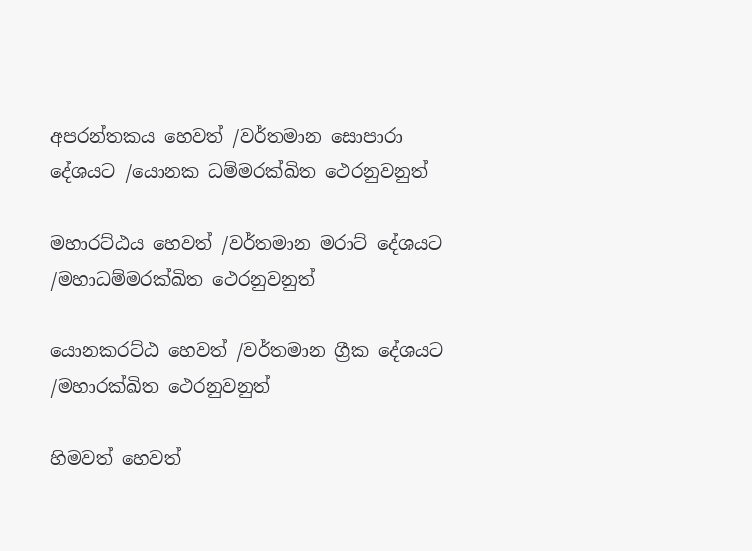අපරන්තකය හෙවත් /වර්තමාන සොපාරා දේශයට /යොනක ධම්මරක්ඛිත ථෙරනුවනුත්

මහාරට්ඨය හෙවත් /වර්තමාන මරාට් දේශයට /මහාධම්මරක්ඛිත ථෙරනුවනුත්

යොනකරට්ඨ හෙවත් /වර්තමාන ග්‍රීක දේශයට /මහාරක්ඛිත ථෙරනුවනුත්

හිමවත් හෙවත්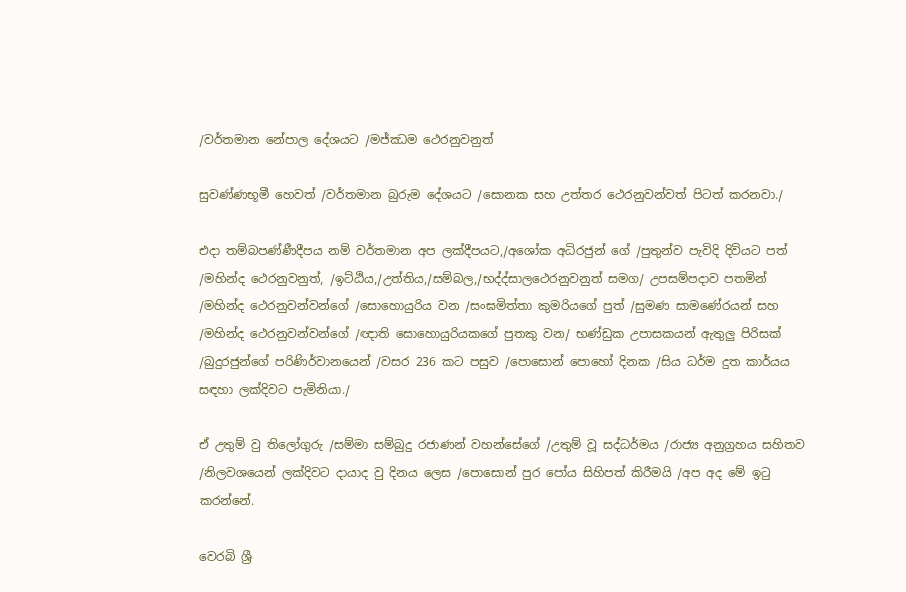/වර්තමාන නේපාල දේශයට /මජ්ඣම ථෙරනුවනුත්

සුවණ්ණභූමී හෙවත් /වර්තමාන බුරුම දේශයට /සොනක සහ උත්තර ථෙරනුවන්වත් පිටත් කරනවා./

එදා තම්බපණ්ණීදීපය නම් වර්තමාන අප ලක්දීපයට,/අශෝක අධිරජුන් ගේ /පුතුන්ව පැවිදි දිවියට පත් /මහින්ද ථෙරනුවනුත්, /ඉට්ඨිය,/උත්තිය,/සම්බල,/භද්ද්සාලථෙරනුවනුත් සමග/ උපසම්පදාව පතමින් /මහින්ද ථෙරනුවන්වන්ගේ /සොහොයුරිය වන /සංඝමිත්තා කුමරියගේ පුත් /සුමණ සාමණේරයන් සහ /මහින්ද ථෙරනුවන්වන්ගේ /ඥාති සොහොයුරියකගේ පුතකු වන/ භණ්ඩුක උපාසකයන් ඇතුලු පිරිසක් /බුදුරජුන්ගේ පරිණිර්වානයෙන් /වසර 236 කට පසුව /පොසොන් පොහෝ දිනක /සිය ධර්ම දුත කාර්යය සඳහා ලක්දිවට පැමිනියා./

ඒ උතුම් වු තිලෝගුරු /සම්මා සම්බුදු රජාණන් වහන්සේගේ /උතුම් වූ සද්ධර්මය /රාජ්‍ය අනුග්‍රහය සහිතව /නිලවශයෙන් ලක්දිවට දායාද වු දිනය ලෙස /පොසොන් පුර පෝය සිහිපත් කිරීමයි /අප අද මේ ඉටු කරන්නේ.

වෙරබි ශ්‍රී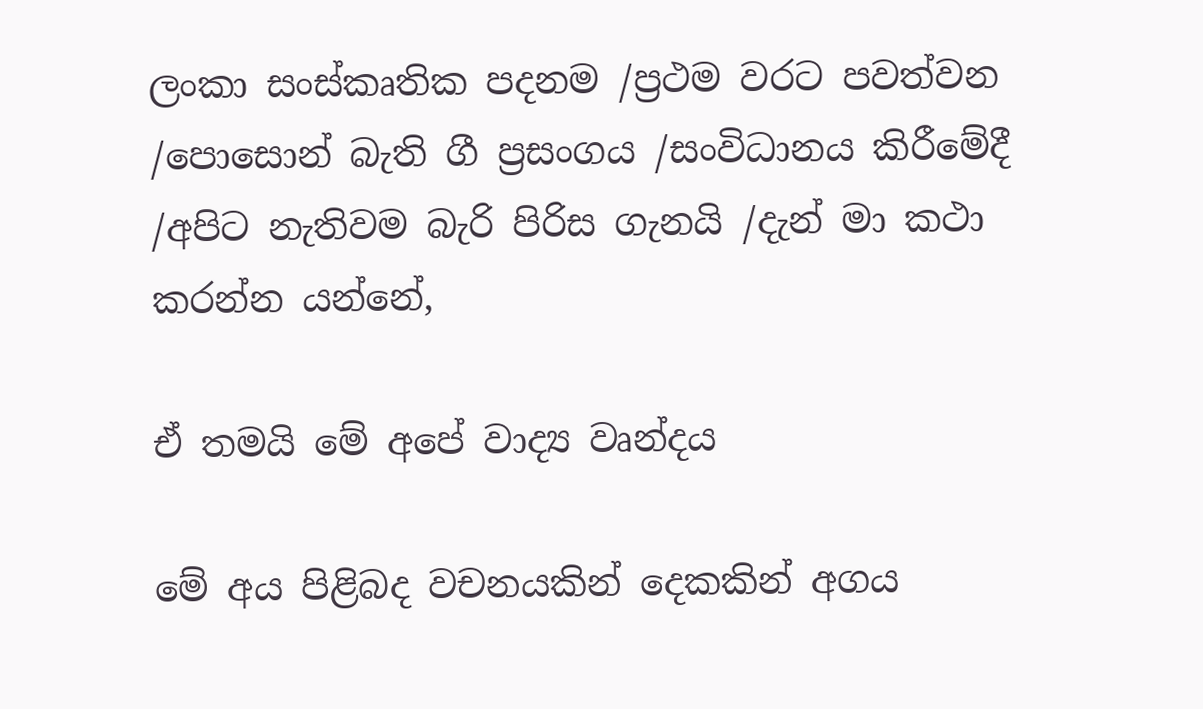ලංකා සංස්කෘතික පදනම /ප්‍රථම වරට පවත්වන /පොසොන් බැති ගී ප්‍රසංගය /සංවිධානය කිරීමේදී /අපිට නැතිවම බැරි පිරිස ගැනයි /දැන් මා කථා කරන්න යන්නේ,

ඒ තමයි මේ අපේ වාද්‍ය වෘන්දය

මේ අය පිළිබද වචනයකින් දෙකකින් අගය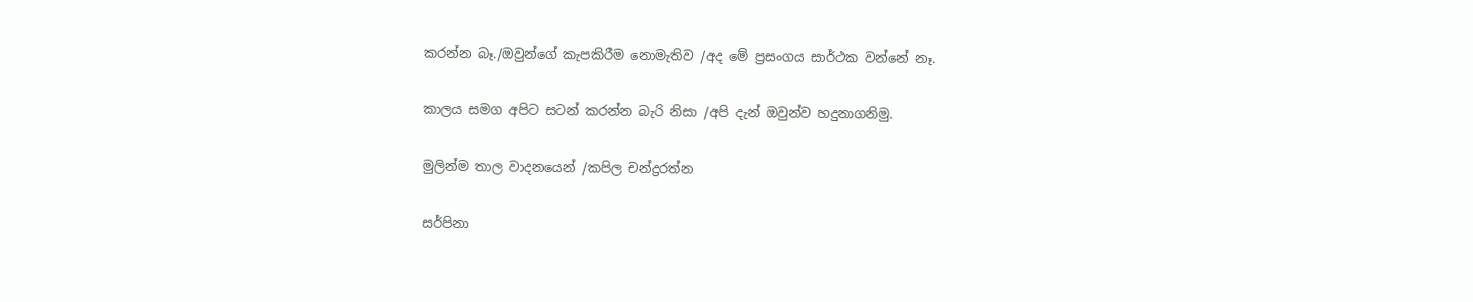කරන්න බෑ./ඔවුන්ගේ කැපකිරීම නොමැතිව /අද මේ ප්‍රසංගය සාර්ථක වන්නේ නෑ.

කාලය සමග අපිට සටන් කරන්න බැරි නිසා /අපි දැන් ඔවුන්ව හදුනාගනිමු.

මුලින්ම තාල වාදනයෙන් /කපිල චන්ද්‍රරත්න

සර්පිනා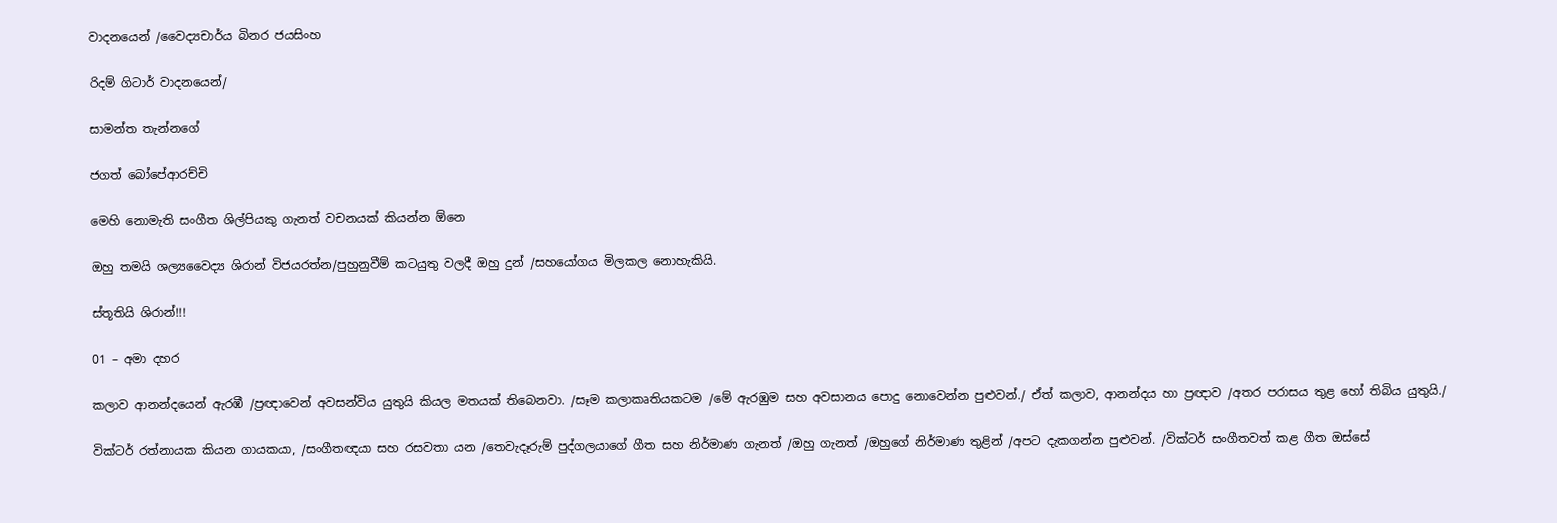වාදනයෙන් /වෛද්‍යචාර්ය බිනර ජයසිංහ

රිදම් ගිටාර් වාදනයෙන්/

සාමන්ත තැන්නගේ

ජගත් බෝපේආරච්චි

මෙහි නොමැති සංගීත ශිල්පියකු ගැනත් වචනයක් කියන්න ඕනෙ

ඔහු තමයි ශල්‍යවෛද්‍ය ශිරාන් විජයරත්න/පුහුනුවීම් කටයුතු වලදී ඔහු දුන් /සහයෝගය මිලකල නොහැකියි.

ස්තූතියි ශිරාන්!!!

01 – අමා දහර

කලාව ආනන්දයෙන් ඇරඹී /ප්‍රඥාවෙන් අවසන්විය යුතුයි කියල මතයක් තිබෙනවා. /සෑම කලාකෘතියකටම /මේ ඇරඹුම සහ අවසානය පොදු නොවෙන්න පුළුවන්./ ඒත් කලාව, ආනන්දය හා ප්‍රඥාව /අතර පරාසය තුළ හෝ තිබිය යුතුයි./

වික්ටර් රත්නායක කියන ගායකයා, /සංගීතඥයා සහ රසවතා යන /තෙවැදෑරුම් පුද්ගලයාගේ ගීත සහ නිර්මාණ ගැනත් /ඔහු ගැනත් /ඔහුගේ නිර්මාණ තුළින් /අපට දැකගන්න පුළුවන්. /වික්ටර් සංගීතවත් කළ ගීත ඔස්සේ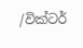/වික්ටර්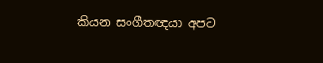කියන සංගීතඥයා අපට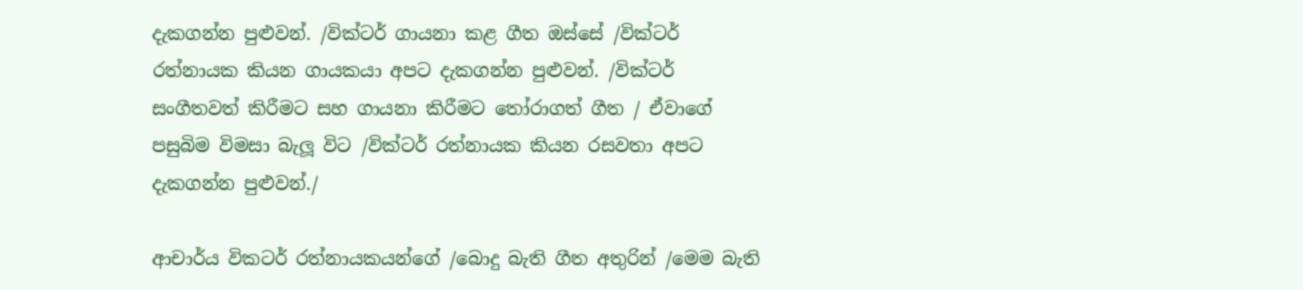දැකගන්න පුළුවන්. /වික්ටර් ගායනා කළ ගීත ඔස්සේ /වික්ටර් රත්නායක කියන ගායකයා අපට දැකගන්න පුළුවන්. /වික්ටර් සංගීතවත් කිරීමට සහ ගායනා කිරීමට තෝරාගත් ගීත / ඒවාගේ පසුබිම විමසා බැලූ විට /වික්ටර් රත්නායක කියන රසවතා අපට දැකගන්න පුළුවන්./

ආචාර්ය විකටර් රත්නායකයන්ගේ /බොදු බැති ගීත අතුරින් /මෙම බැති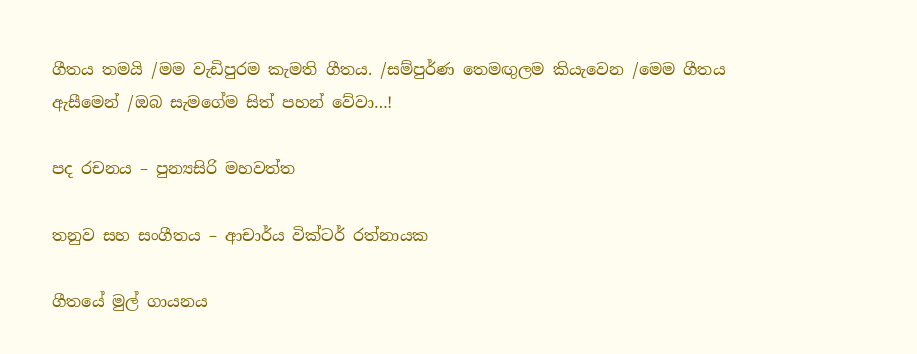ගීතය තමයි /මම වැඩිපුරම කැමති ගීතය. /සම්පුර්ණ තෙමඟුලම කියැවෙන /මෙම ගීතය ඇසීමෙන් /ඔබ සැමගේම සිත් පහන් වේවා…!

පද රචනය – පුන්‍යසිරි මහවත්ත

තනුව සහ සංගීතය – ආචාර්ය වික්ටර් රත්නායක

ගීතයේ මුල් ගායනය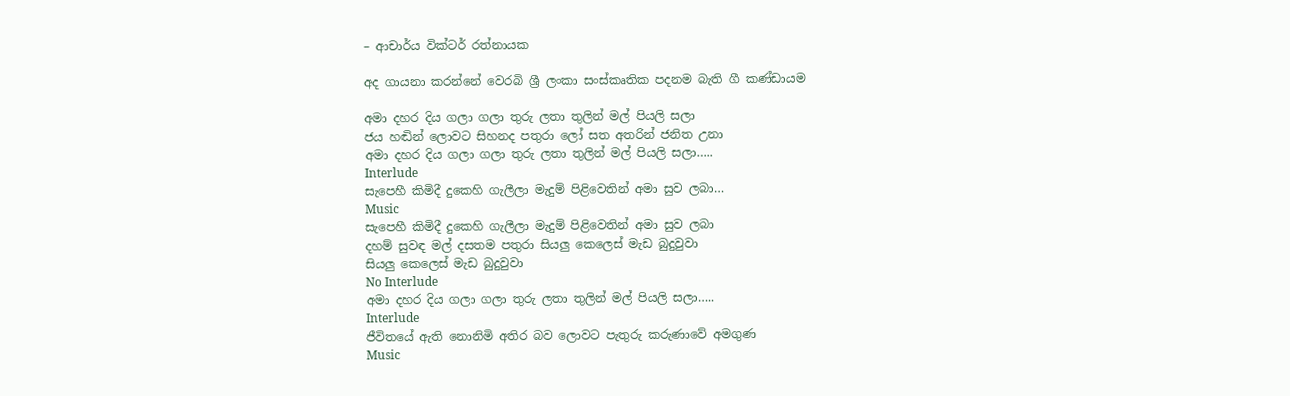– ආචාර්ය වික්ටර් රත්නායක

අද ගායනා කරන්නේ වෙරබි ශ්‍රී ලංකා සංස්කෘතික පදනම බැති ගී කණ්ඩායම

අමා දහර දිය ගලා ගලා තුරු ලතා තුලින් මල් පියලි සලා
ජය හඬින් ලොවට සිහනද පතුරා ලෝ සත අතරින් ජනිත උනා
අමා දහර දිය ගලා ගලා තුරු ලතා තුලින් මල් පියලි සලා…..
Interlude
සැපෙහී කිමිදී දුකෙහි ගැලීලා මැදුම් පිළිවෙතින් අමා සුව ලබා…
Music
සැපෙහී කිමිදී දුකෙහි ගැලීලා මැදුම් පිළිවෙතින් අමා සුව ලබා
දහම් සුවඳ මල් දසතම පතුරා සියලු කෙලෙස් මැඩ බුදුවුවා
සියලු කෙලෙස් මැඩ බුදුවුවා
No Interlude
අමා දහර දිය ගලා ගලා තුරු ලතා තුලින් මල් පියලි සලා…..
Interlude
ජීවිතයේ ඇති නොනිමි අතිර බව ලොවට පැතුරු කරුණාවේ අමගුණ
Music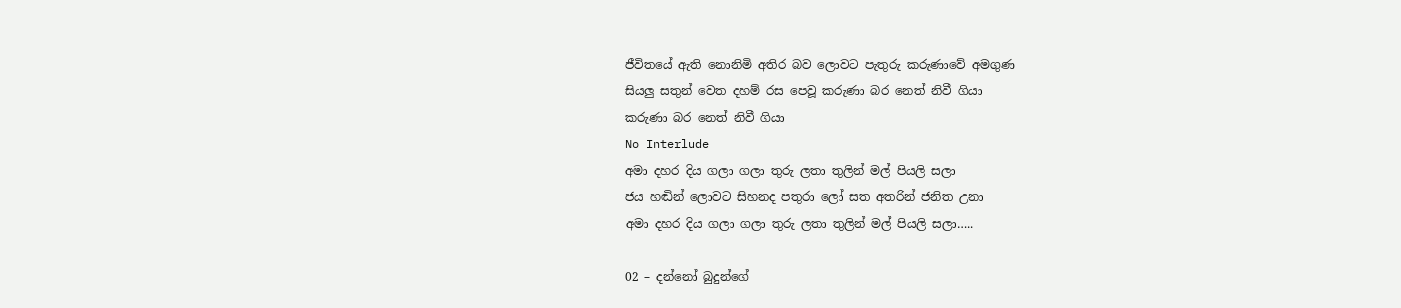ජීවිතයේ ඇති නොනිමි අතිර බව ලොවට පැතුරු කරුණාවේ අමගුණ
සියලු සතුන් වෙත දහම් රස පෙවූ කරුණා බර නෙත් නිවී ගියා
කරුණා බර නෙත් නිවී ගියා
No Interlude
අමා දහර දිය ගලා ගලා තුරු ලතා තුලින් මල් පියලි සලා
ජය හඬින් ලොවට සිහනද පතුරා ලෝ සත අතරින් ජනිත උනා
අමා දහර දිය ගලා ගලා තුරු ලතා තුලින් මල් පියලි සලා…..

02 – දන්නෝ බුදුන්ගේ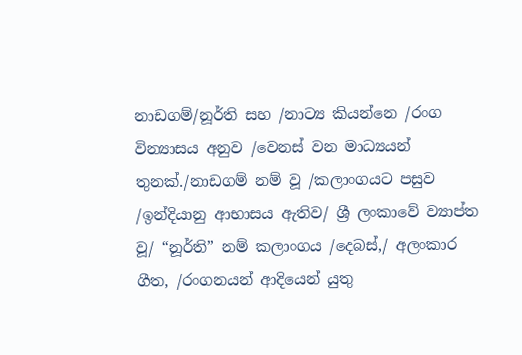නාඩගම්/නූර්ති සහ /නාට්‍ය කියන්නෙ /රංග වින්‍යාසය අනුව /වෙනස් වන මාධ්‍යයන් තුනක්./නාඩගම් නම් වූ /කලාංගයට පසුව /ඉන්දියානු ආභාසය ඇතිව/ ශ්‍රී ලංකාවේ ව්‍යාප්ත වූ/ “නූර්ති” නම් කලාංගය /දෙබස්‌,/ අලංකාර ගීත, /රංගනයන් ආදියෙන් යුතු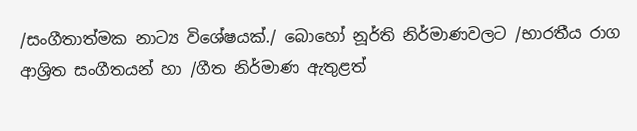/සංගීතාත්මක නාට්‍ය විශේෂයක්./ බොහෝ නූර්ති නිර්මාණවලට /භාරතීය රාග ආශ්‍රිත සංගීතයන් හා /ගීත නිර්මාණ ඇතුළත්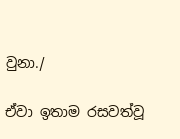වුනා./

ඒවා ඉතාම රසවත්වූ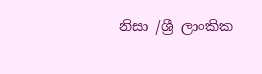නිසා /ශ්‍රී ලාංකික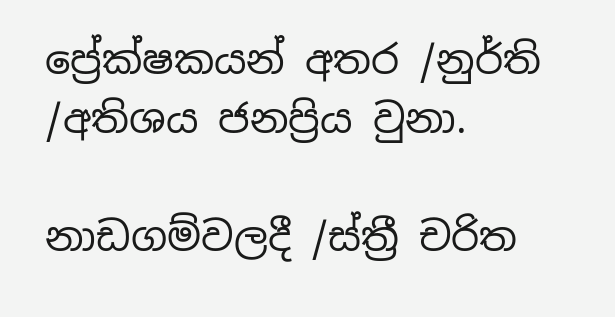ප්‍රේක්‌ෂකයන් අතර /නුර්ති /අතිශය ජනප්‍රිය වුනා.

නාඩගම්වලදී /ස්‌ත්‍රී චරිත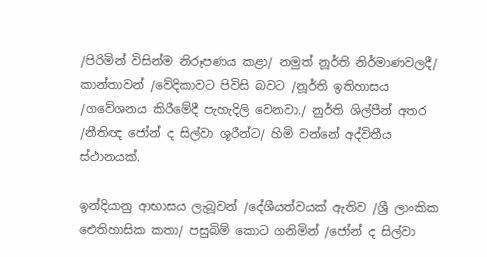/පිරිමින් විසින්ම නිරූපණය කළා/ නමුත් නූර්ති නිර්මාණවලදී/ කාන්තාවන් /වේදිකාවට පිවිසි බවට /නූර්ති ඉතිහාසය /ගවේශනය කිරීමේදී පැහැදිලි වෙනවා./ නුර්ති ශිල්පීන් අතර /නීතිඥ ජෝන් ද සිල්වා ශූරීන්ට/ හිමි වන්නේ අද්විතීය ස්‌ථානයක්.

ඉන්දියානු ආභාසය ලැබූවන් /දේශීයත්වයක්‌ ඇතිව /ශ්‍රී ලාංකික ඓතිහාසික කතා/ පසුබිම් කොට ගනිමින් /ජෝන් ද සිල්වා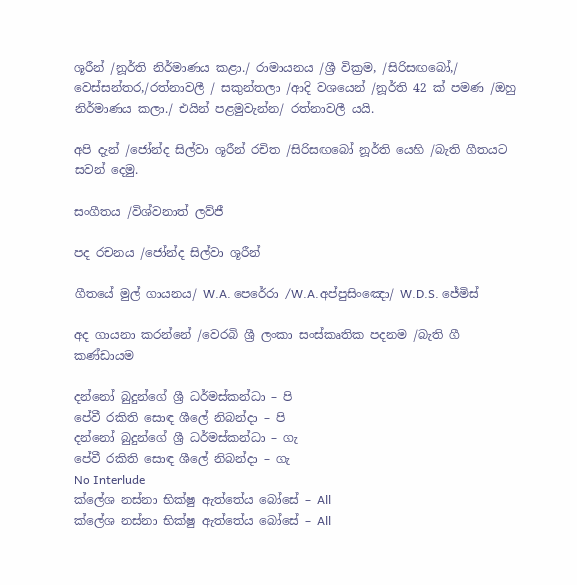ශූරීන් /නූර්ති නිර්මාණය කළා./ රාමායනය /ශ්‍රී වික්‍රම, /සිරිසඟබෝ,/ වෙස්‌සන්තර,/රත්නාවලී / සකුන්තලා /ආදි වශයෙන් /නූර්ති 42 ක්‌ පමණ /ඔහු නිර්මාණය කලා./ එයින් පළමුවැන්න/ රත්නාවලී යයි.

අපි දැන් /ජෝන්ද සිල්වා ශූරීන් රචිත /සිරිසඟබෝ නූර්ති යෙහි /බැති ගීතයට සවන් දෙමු.

සංගීතය /විශ්වනාත් ලව්ජී

පද රචනය‍ /ජෝන්ද සිල්වා ශූරීන්

ගීතයේ මුල් ගායනය/ W.A. පෙරේරා /W.A.අප්පුසිංඤො/ W.D.S. ජේමිස්

අද ගායනා කරන්නේ /වෙරබි ශ්‍රී ලංකා සංස්කෘතික පදනම /බැති ගී කණ්ඩායම

දන්නෝ බුදුන්ගේ ශ්‍රී ධර්මස්කන්ධා – පි
පේවී රකිති සොඳ ශීලේ නිබන්දා – පි
දන්නෝ බුදුන්ගේ ශ්‍රී ධර්මස්කන්ධා – ගැ
පේවී රකිති සොඳ ශීලේ නිබන්දා – ගැ
No Interlude
ක්ලේශ නස්නා භික්ෂු ඇත්තේය බෝසේ – All
ක්ලේශ නස්නා භික්ෂු ඇත්තේය බෝසේ – All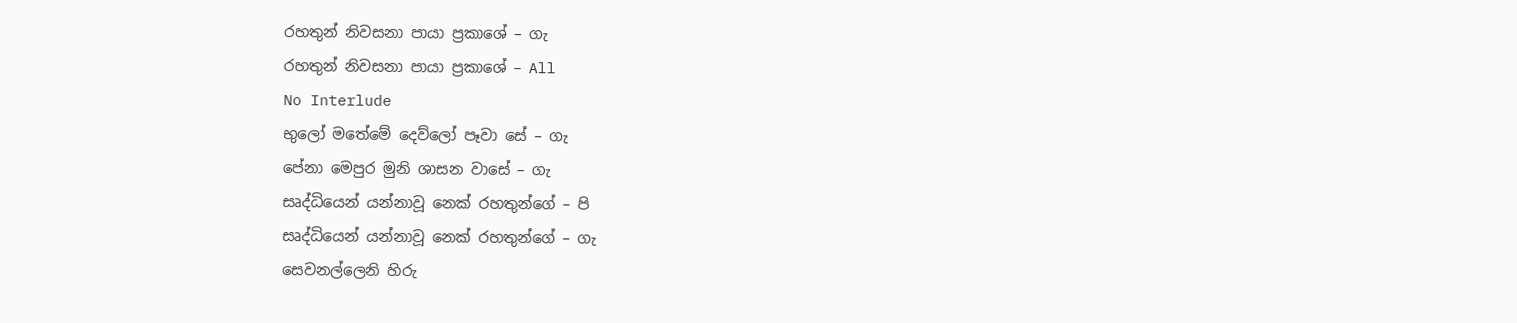රහතුන් නිවසනා පායා ප්‍රකාශේ – ගැ
රහතුන් නිවසනා පායා ප්‍රකාශේ – All
No Interlude
භුලෝ මතේමේ දෙව්ලෝ පෑවා සේ – ගැ
පේනා මෙපුර මුනි ශාසන වාසේ – ගැ
සෘද්ධියෙන් යන්නාවූ නෙක් රහතුන්ගේ – පි
සෘද්ධියෙන් යන්නාවූ නෙක් රහතුන්ගේ – ගැ
සෙවනල්ලෙනි හිරු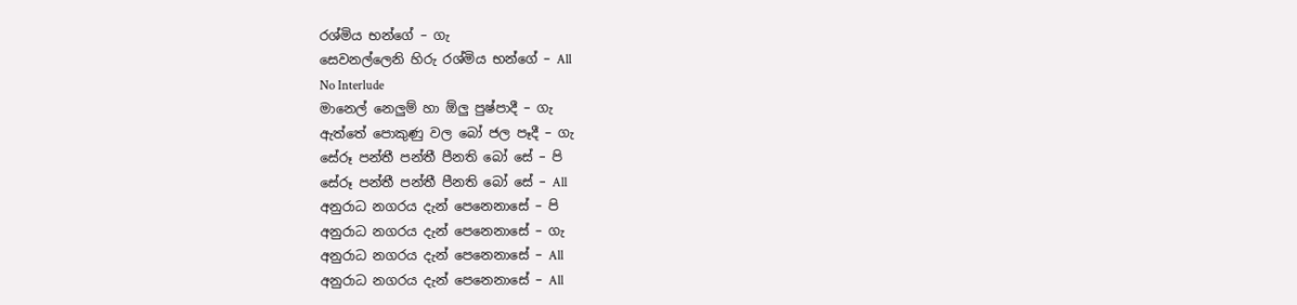රශ්මිය භන්ගේ – ගැ
සෙවනල්ලෙනි හිරු රශ්මිය භන්ගේ – All
No Interlude
මානෙල් නෙලුම් හා ඕලු පුෂ්පාදී – ගැ
ඇත්තේ පොකුණු වල බෝ ජල පෑදී – ගැ
සේරූ පන්තී පන්තී පීනති බෝ සේ – පි
සේරූ පන්තී පන්තී පීනති බෝ සේ – All
අනුරාධ නගරය දැන් පෙනෙනාසේ – පි
අනුරාධ නගරය දැන් පෙනෙනාසේ – ගැ
අනුරාධ නගරය දැන් පෙනෙනාසේ – All
අනුරාධ නගරය දැන් පෙනෙනාසේ – All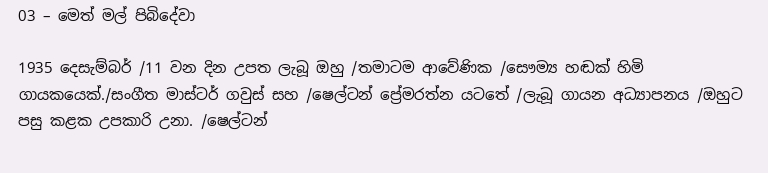03 – මෙත් මල් පිබිදේවා

1935 දෙසැම්බර් /11 වන දින උපත ලැබූ ඔහු /තමාටම ආවේණික /සෞම්‍ය හඬක් හිමි ගායකයෙක්./සංගීත මාස්ටර් ගවුස් සහ /ෂෙල්ටන් ප්‍රේමරත්න යටතේ /ලැබූ ගායන අධ්‍යාපනය /ඔහුට පසු කළක උපකාරි උනා. /ෂෙල්ටන්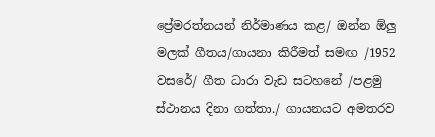ප්‍රේමරත්නයන් නිර්මාණය කළ/ ඔන්න ඕලු මලක් ගීතය/ගායනා කිරීමත් සමඟ /1952 වසරේ/ ගීත ධාරා වැඩ සටහනේ /පළමු ස්ථානය දිනා ගත්තා./ ගායනයට අමතරව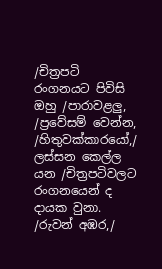/චිත්‍රපටි රංගනයට පිවිසි ඔහු /පාරාවළලු, /ප්‍රවේසම් වෙන්න, /හිතුවක්කාරයෝ,/ ලස්සන කෙල්ල යන /චිත්‍රපටිවලට රංගනයෙන් ද දායක වුනා. /රුවන් අඹර,/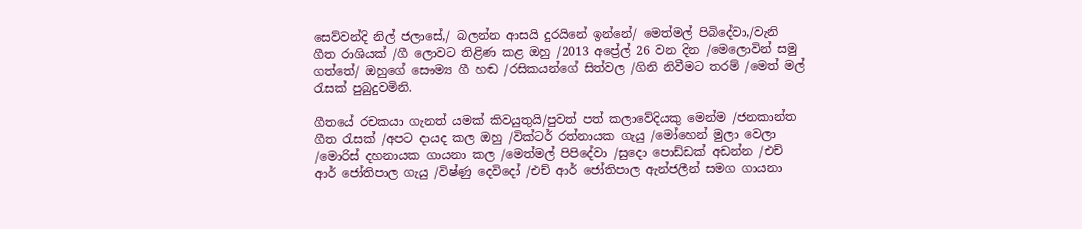සෙව්වන්දි නිල් ජලාසේ,/ බලන්න ආසයි දුරයිනේ ඉන්නේ/ මෙත්මල් පිබිදේවා,/වැනි ගීත රාශියක් /ගී ලොවට තිළිණ කළ ඔහු /2013 අප්‍රේල් 26 වන දින /මෙලොවින් සමු ගත්තේ/ ඔහුගේ සෞම්‍ය ගී හඬ /රසිකයන්ගේ සිත්වල /ගිනි නිවීමට තරම් /මෙත් මල් රැසක් පුබුදුවමිනි.

ගීතයේ රචකයා ගැනත් යමක් කිවයුතුයි/පුවත් පත් කලාවේදියකු මෙන්ම /ජනකාන්ත ගීත රැසක් /අපට දායද කල ඔහු /වික්ටර් රත්නායක ගැයු /මෝහෙන් මුලා වෙලා /මොරිස් දහනායක ගායනා කල /මෙත්මල් පිපිදේවා /සුදො පොඩ්ඩක් අඩන්න /එච් ආර් ජෝතිපාල ගැයු /විෂ්ණු දෙවිදෝ /එච් ආර් ජෝතිපාල ඇන්ජලීන් සමග ගායනා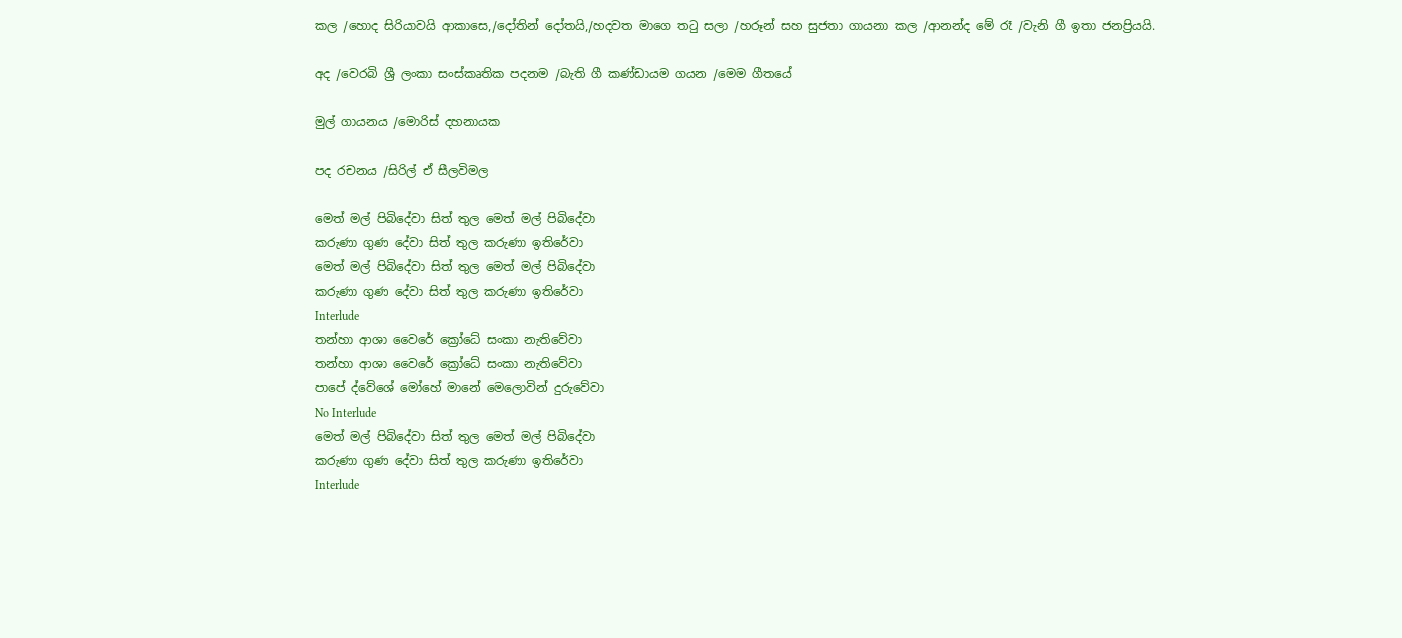කල /හොද සිරියාවයි ආකාසෙ,/දෝතින් දෝතයි,/හදවත මාගෙ තටු සලා /හරූන් සහ සුජතා ගායනා කල /ආනන්ද මේ රෑ /වැනි ගී ඉතා ජනප්‍රියයි.

අද /වෙරබි ශ්‍රී ලංකා සංස්කෘතික පදනම /බැති ගී කණ්ඩායම ගයන /මෙම ගීතයේ

මුල් ගායනය /මොරිස් දහනායක

පද රචනය‍ /සිරිල් ඒ සීලවිමල

මෙත් මල් පිබිදේවා සිත් තුල මෙත් මල් පිබිදේවා
කරුණා ගුණ දේවා සිත් තුල කරුණා ඉතිරේවා
මෙත් මල් පිබිදේවා සිත් තුල මෙත් මල් පිබිදේවා
කරුණා ගුණ දේවා සිත් තුල කරුණා ඉතිරේවා
Interlude
තන්හා ආශා වෛරේ ක්‍රෝධේ සංකා නැතිවේවා
තන්හා ආශා වෛරේ ක්‍රෝධේ සංකා නැතිවේවා
පාපේ ද්වේශේ මෝහේ මානේ මෙලොවින් දුරුවේවා
No Interlude
මෙත් මල් පිබිදේවා සිත් තුල මෙත් මල් පිබිදේවා
කරුණා ගුණ දේවා සිත් තුල කරුණා ඉතිරේවා
Interlude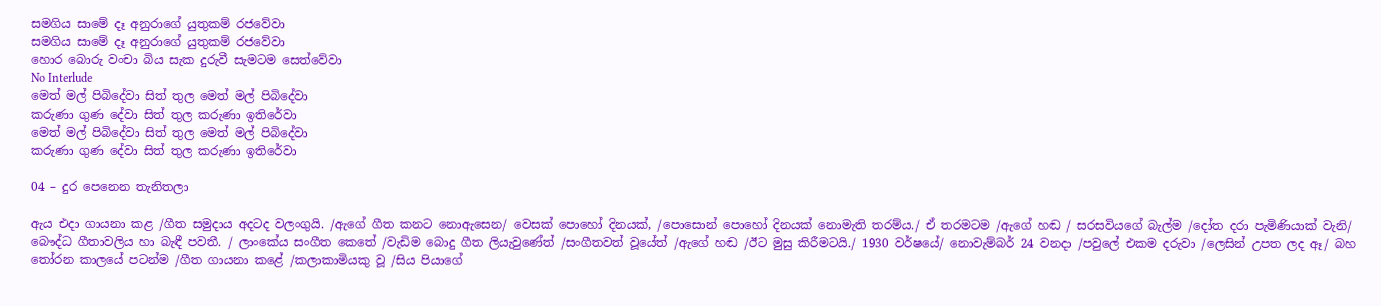සමගිය සාමේ දෑ අනුරාගේ යුතුකම් රජවේවා
සමගිය සාමේ දෑ අනුරාගේ යුතුකම් රජවේවා
හොර බොරු වංචා බිය සැක දුරුවී සැමටම සෙත්වේවා
No Interlude
මෙත් මල් පිබිදේවා සිත් තුල මෙත් මල් පිබිදේවා
කරුණා ගුණ දේවා සිත් තුල කරුණා ඉතිරේවා
මෙත් මල් පිබිදේවා සිත් තුල මෙත් මල් පිබිදේවා
කරුණා ගුණ දේවා සිත් තුල කරුණා ඉතිරේවා

04 – දුර පෙනෙන තැනිතලා

ඇය එදා ගායනා කළ /ගීත සමුදාය අදටද වලංගුයි. /ඇගේ ගීත කනට නොඇසෙන/ වෙසක් පොහෝ දිනයක්, /පොසොන් පොහෝ දිනයක් නොමැති තරම්ය./ ඒ තරමටම /ඇගේ හඬ / සරසවියගේ බැල්ම /දෝත දරා පැමිණියාක් වැනි/ බෞද්ධ ගීතාවලිය හා බැඳී පවතී. / ලාංකේය සංගීත කෙතේ /වැඩිම බොදු ගීත ලියැවුණේත් /සංගීතවත් වූයේත් /ඇගේ හඬ /ඊට මුසු කිරීමටයි./ 1930 වර්ෂයේ/ නොවැම්බර් 24 වනදා /පවුලේ එකම දරුවා /ලෙසින් උපත ලද ඈ/ බහ තෝරන කාලයේ පටන්ම /ගීත ගායනා කළේ /කලාකාමියකු වූ /සිය පියාගේ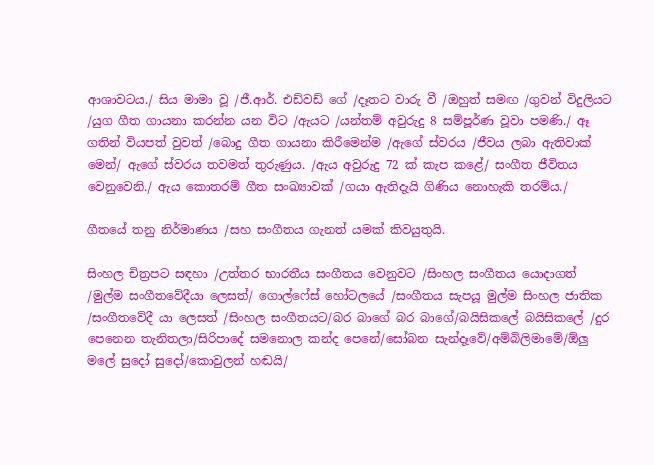ආශාවටය./ සිය මාමා වූ /ජී.ආර්. එඩ්වඩ් ගේ /දෑතට වාරු වී /ඔහුත් සමඟ /ගුවන් විදුලියට /යුග ගීත ගායනා කරන්න යන විට /ඇයට /යන්තම් අවුරුදු 8 සම්පූර්ණ වූවා පමණි./ ඈ ගතින් වියපත් වුවත් /බොදු ගීත ගායනා කිරීමෙන්ම /ඇගේ ස්වරය /ජීවය ලබා ඇතිවාක් මෙන්/ ඇගේ ස්වරය තවමත් තුරුණුය. /ඇය අවුරුදු 72 ක් කැප කළේ/ සංගීත ජීවිතය වෙනුවෙනි./ ඇය කොතරම් ගීත සංඛ්‍යාවක් /ගයා ඇතිදැයි ගිණිය නොහැකි තරම්ය./

ගීතයේ තනු නිර්මාණය /සහ සංගීතය ගැනත් යමක් කිවයුතුයි.

සිංහල චිත්‍රපට සඳහා /උත්තර භාරතීය සංගීතය වෙනුවට /සිංහල සංගීතය යොදාගත් /මුල්ම සංගීතවේදීයා ලෙසත්/ ගොල්ෆේස් හෝටලයේ /සංගීතය සැපයූ මුල්ම සිංහල ජාතික /සංගීතවේදී යා ලෙසත් /සිංහල සංගීතයට/බර බාගේ බර බාගේ/බයිසිකලේ බයිසිකලේ /දුර පෙනෙන තැනිතලා/සිරිපාදේ සමනොල කන්ද පෙනේ/සෝබන සැන්දෑවේ/අම්බිලිමාමේ/ඕලු මලේ සුදෝ සුදෝ/කොවුලන් හඬයි/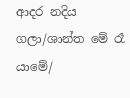ආදර නදිය ගලා/ශාන්ත මේ රෑ යාමේ/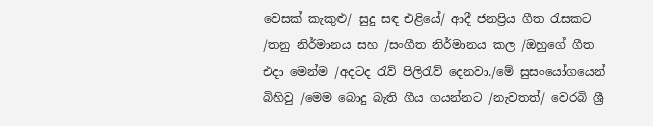වෙසක් කැකුළු/ සුදු සඳ එළියේ/ ආදී ජනප්‍රිය ගීත රැසකට /තනු නිර්මානය සහ /සංගීත නිර්මානය කල /ඔහුගේ ගීත එදා මෙන්ම /අදටද රැව් පිලිරැව් දෙනවා./මේ සුසංයෝගයෙන් බිහිවු /මෙම බොදු බැති ගීය ගයන්නට /නැවතත්/ වෙරබි ශ්‍රී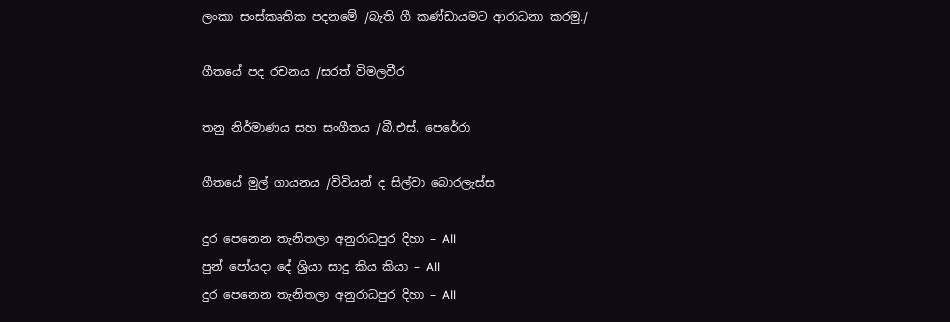ලංකා සංස්කෘතික පදනමේ /බැති ගී කණ්ඩායමට ආරාධනා කරමු./

ගීතයේ පද රචනය‍ /සරත් විමලවීර

තනු නිර්මාණය සහ සංගීතය /බී.එස්. පෙරේරා

ගීතයේ මුල් ගායනය /විවියන් ද සිල්වා බොරලැස්ස

දුර පෙනෙන තැනිතලා අනුරාධපුර දිහා – All
පුන් පෝයදා දේ ශ්‍රියා සාදු කිය කියා – All
දුර පෙනෙන තැනිතලා අනුරාධපුර දිහා – All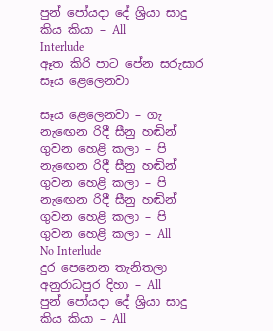පුන් පෝයදා දේ ශ්‍රියා සාදු කිය කියා – All
Interlude
ඈත කිරි පාට පේන සරුසාර සෑය ළෙලෙනවා

සෑය ළෙලෙනවා – ගැ
නැඟෙන රිදී සීනු හඬින් ගුවන හෙළි කලා – පි
නැඟෙන රිදී සීනු හඬින් ගුවන හෙළි කලා – පි
නැඟෙන රිදී සීනු හඬින් ගුවන හෙළි කලා – පි
ගුවන හෙළි කලා – All
No Interlude
දුර පෙනෙන තැනිතලා අනුරාධපුර දිහා – All
පුන් පෝයදා දේ ශ්‍රියා සාදු කිය කියා – All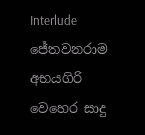Interlude
ජේතවනරාම අභයගිරි වෙහෙර සාදු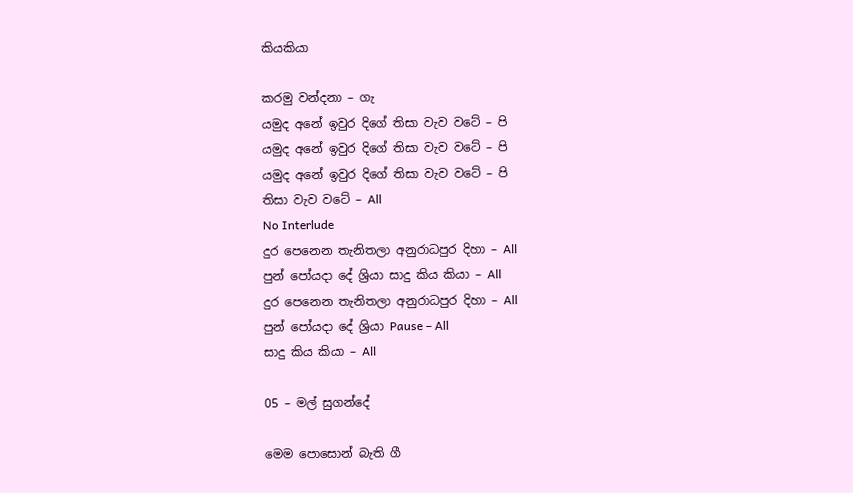කියකියා

කරමු වන්දනා – ගැ
යමුද අනේ ඉවුර දිගේ තිසා වැව වටේ – පි
යමුද අනේ ඉවුර දිගේ තිසා වැව වටේ – පි
යමුද අනේ ඉවුර දිගේ තිසා වැව වටේ – පි
තිසා වැව වටේ – All
No Interlude
දුර පෙනෙන තැනිතලා අනුරාධපුර දිහා – All
පුන් පෝයදා දේ ශ්‍රියා සාදු කිය කියා – All
දුර පෙනෙන තැනිතලා අනුරාධපුර දිහා – All
පුන් පෝයදා දේ ශ්‍රියා Pause – All
සාදු කිය කියා – All

05 – මල් සුගන්දේ

මෙම පොසොන් බැති ගී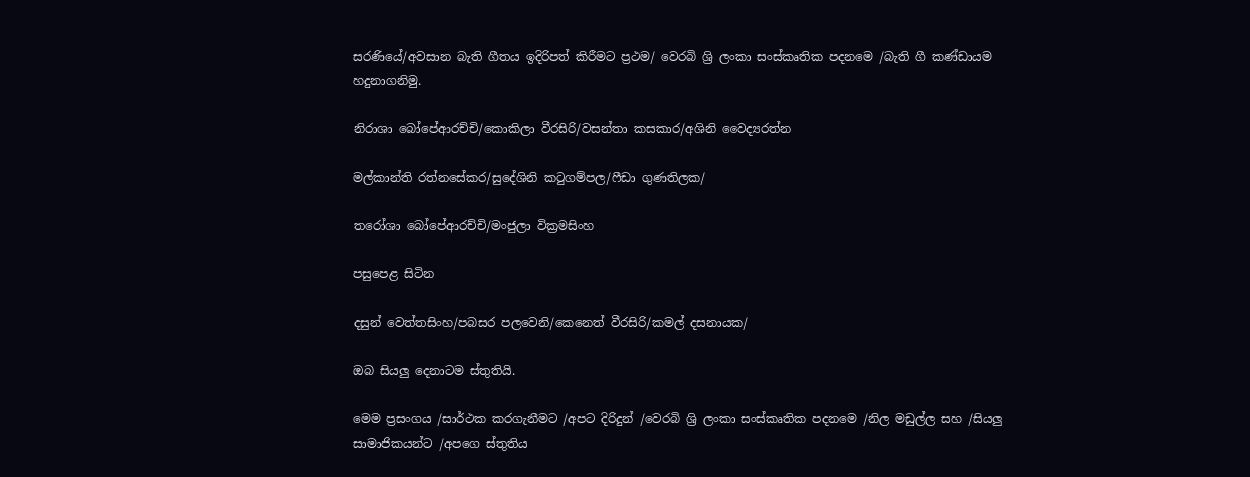සරණියේ/අවසාන බැති ගීතය ඉදිරිපත් කිරීමට ප්‍රථම/ වෙරබි ශ්‍රි ලංකා සංස්කෘතික පදනමෙ /බැති ගී කණ්ඩායම හදුනාගනිමු.

නිරාශා බෝපේආරච්චි/කොකිලා වීරසිරි/වසන්තා කසකාර/අශිනි වෛද්‍යරත්න

මල්කාන්ති රත්නසේකර/සුදේශිනි කටුගම්පල/ෆීඩා ගුණතිලක/

තරෝශා බෝපේආරච්චි/මංජුලා වික්‍රමසිංහ

පසුපෙළ සිටින

දසුන් වෙත්තසිංහ/පබසර පලවෙනි/කෙනෙත් වීරසිරි/කමල් දසනායක/

ඔබ සියලු දෙනාටම ස්තුතියි.

මෙම ප්‍රසංගය /සාර්ථක කරගැනීමට /අපට දිරිදුන් /වෙරබි ශ්‍රි ලංකා සංස්කෘතික පදනමෙ /නිල මඩුල්ල සහ /සියලු සාමාජිකයන්ට /අපගෙ ස්තුතිය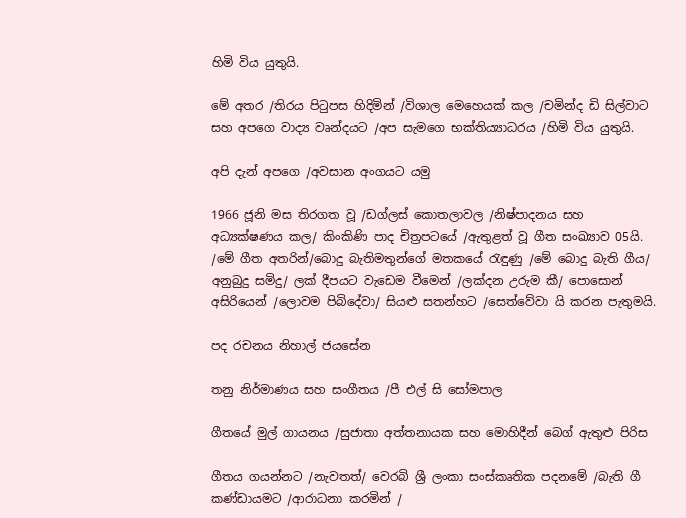හිමි විය යුතුයි.

මේ අතර /තිරය පිටුපස හිදිමින් /විශාල මෙහෙයක් කල /චමින්ද ඩි සිල්වාට සහ අපගෙ වාද්‍ය වෘන්දයට /අප සැමගෙ භක්ති‍ය්‍යාධරය /හිමි විය යුතුයි.

අපි දැන් අපගෙ /අවසාන අංගයට යමු

1966 ජූනි මස තිරගත වූ /ඩග්ලස් කොතලාවල /නිෂ්පාදනය සහ අධ්‍යක්ෂණය කල/ කිංකිණි පාද චිත්‍රපටයේ /ඇතුළත් වූ ගීත සංඛ්‍යාව 05යි. /මේ ගීත අතරින්/බොදු බැතිමතුන්ගේ මතකයේ රැඳුණු /මේ බොදු බැති ගීය/ අනුබුදු සමිදු/ ලක් දීපයට වැඩෙම වීමෙන් /ලක්දන උරුම කී/ පොසොන් අසිරියෙන් /ලොවම පිබිදේවා/ සියළු සතන්හට /සෙත්වේවා යි කරන පැතුමයි.

පද රචනය‍ නිහාල් ජයසේන

තනු නිර්මාණය සහ සංගීතය /පී එල් සි සෝමපාල

ගීතයේ මුල් ගායනය /සුජාතා අත්තනායක සහ මොහිදීන් බෙග් ඇතුළු පිරිස

ගීතය ගයන්නට /නැවතත්/ වෙරබි ශ්‍රී ලංකා සංස්කෘතික පදනමේ /බැති ගී කණ්ඩායමට /ආරාධනා කරමින් /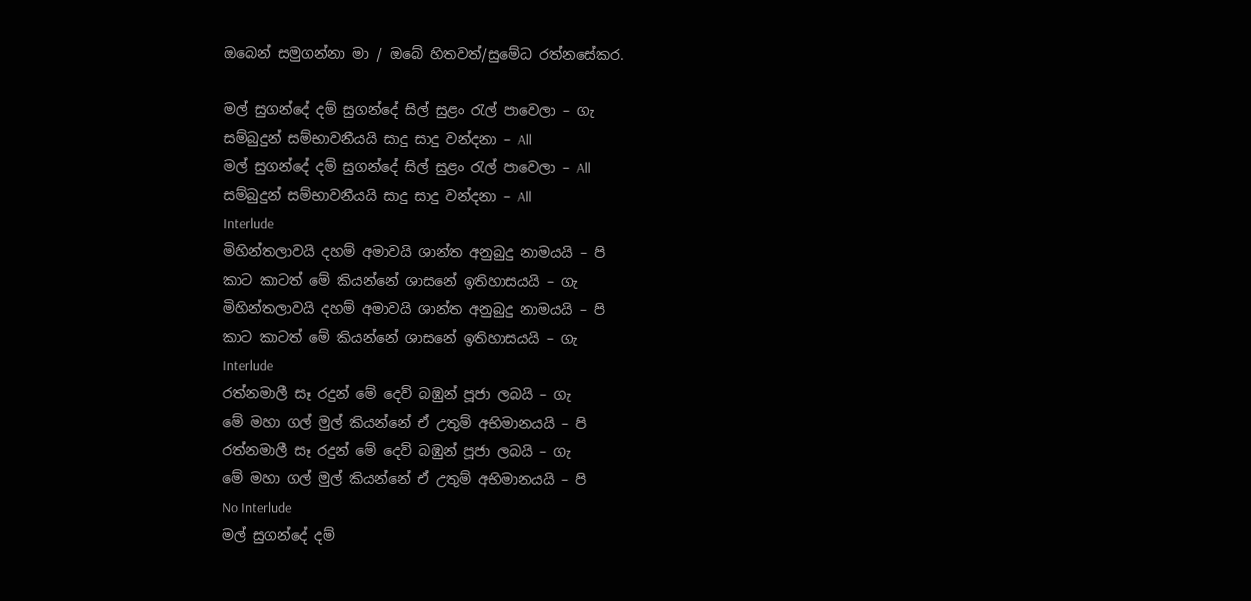ඔබෙන් සමුගන්නා මා / ඔබේ හිතවත්/සුමේධ රත්නසේකර.

මල් සුගන්දේ දම් සුගන්දේ සිල් සුළං රැල් පාවෙලා – ගැ
සම්බුදුන් සම්භාවනීයයි සාදු සාදු වන්දනා – All
මල් සුගන්දේ දම් සුගන්දේ සිල් සුළං රැල් පාවෙලා – All
සම්බුදුන් සම්භාවනීයයි සාදු සාදු වන්දනා – All
Interlude
මිහින්තලාවයි දහම් අමාවයි ශාන්ත අනුබුදු නාමයයි – පි
කාට කාටත් මේ කියන්නේ ශාසනේ ඉතිහාසයයි – ගැ
මිහින්තලාවයි දහම් අමාවයි ශාන්ත අනුබුදු නාමයයි – පි
කාට කාටත් මේ කියන්නේ ශාසනේ ඉතිහාසයයි – ගැ
Interlude
රත්නමාලී සෑ රදුන් මේ දෙව් බඹුන් පූජා ලබයි – ගැ
මේ මහා ගල් මුල් කියන්නේ ඒ උතුම් අභිමානයයි – පි
රත්නමාලී සෑ රදුන් මේ දෙව් බඹුන් පූජා ලබයි – ගැ
මේ මහා ගල් මුල් කියන්නේ ඒ උතුම් අභිමානයයි – පි
No Interlude
මල් සුගන්දේ දම්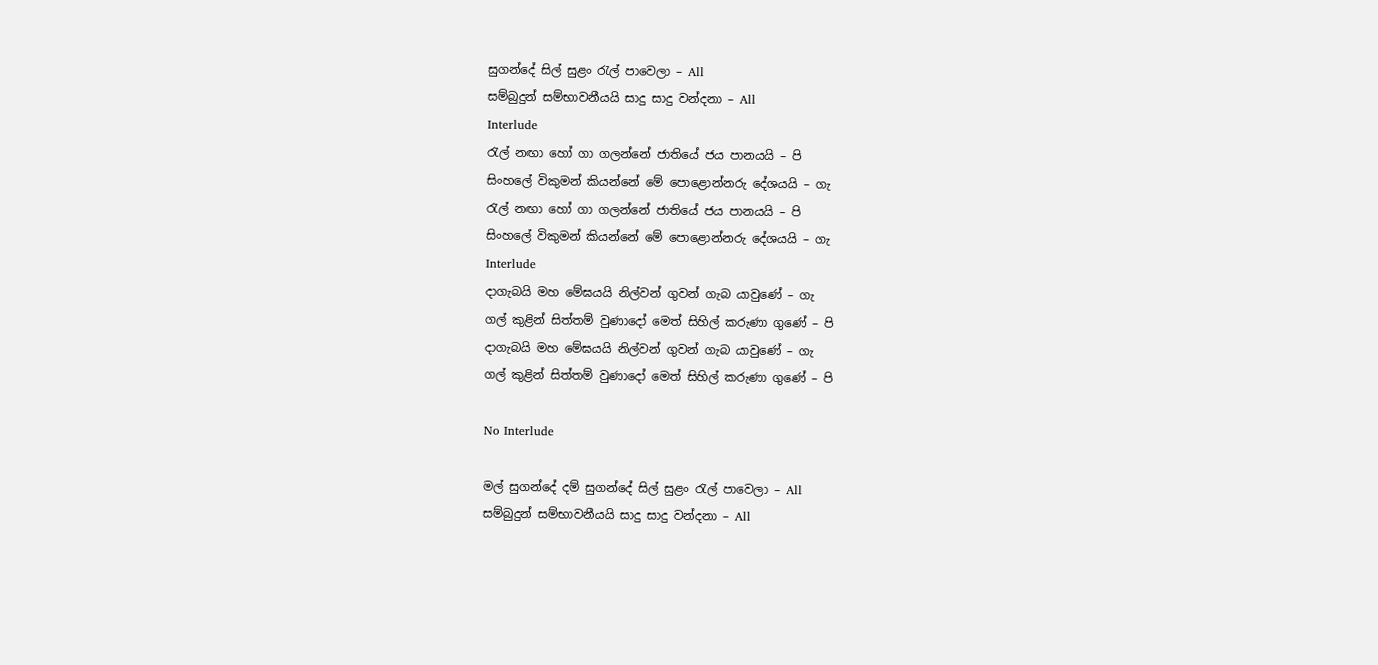සුගන්දේ සිල් සුළං රැල් පාවෙලා – All
සම්බුදුන් සම්භාවනීයයි සාදු සාදු වන්දනා – All
Interlude
රැල් නඟා හෝ ගා ගලන්නේ ජාතියේ ජය පානයයි – පි
සිංහලේ විකුමන් කියන්නේ මේ පොළොන්නරු දේශයයි – ගැ
රැල් නඟා හෝ ගා ගලන්නේ ජාතියේ ජය පානයයි – පි
සිංහලේ විකුමන් කියන්නේ මේ පොළොන්නරු දේශයයි – ගැ
Interlude
දාගැබයි මහ මේඝයයි නිල්වන් ගුවන් ගැබ යාවුණේ – ගැ
ගල් කුළින් සිත්තම් වුණාදෝ මෙත් සිහිල් කරුණා ගුණේ – පි
දාගැබයි මහ මේඝයයි නිල්වන් ගුවන් ගැබ යාවුණේ – ගැ
ගල් කුළින් සිත්තම් වුණාදෝ මෙත් සිහිල් කරුණා ගුණේ – පි

No Interlude

මල් සුගන්දේ දම් සුගන්දේ සිල් සුළං රැල් පාවෙලා – All
සම්බුදුන් සම්භාවනීයයි සාදු සාදු වන්දනා – All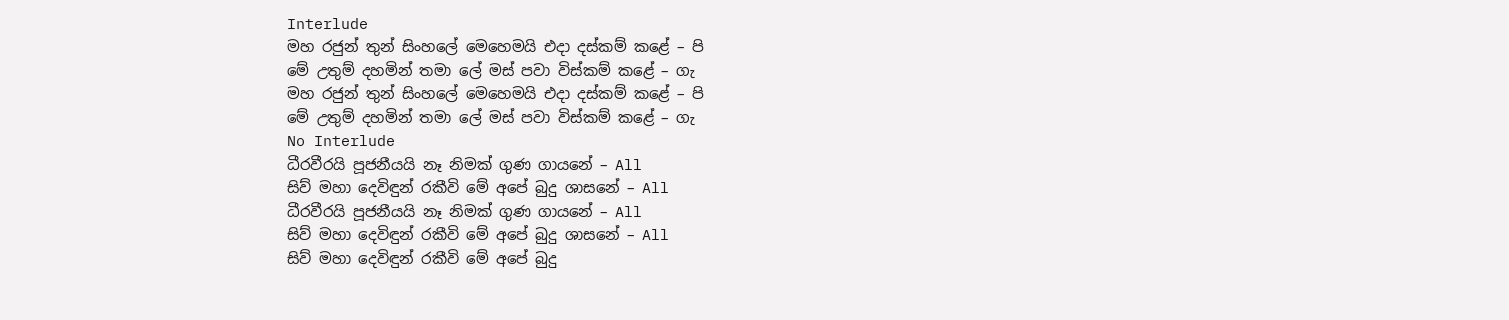Interlude
මහ රජුන් තුන් සිංහලේ මෙහෙමයි එදා දස්කම් කළේ – පි
මේ උතුම් දහමින් තමා ලේ මස් පවා විස්කම් කළේ – ගැ
මහ රජුන් තුන් සිංහලේ මෙහෙමයි එදා දස්කම් කළේ – පි
මේ උතුම් දහමින් තමා ලේ මස් පවා විස්කම් කළේ – ගැ
No Interlude
ධීරවීරයි පූජනීයයි නෑ නිමක් ගුණ ගායනේ – All
සිව් මහා දෙවිඳුන් රකීවි මේ අපේ බුදු ශාසනේ – All
ධීරවීරයි පූජනීයයි නෑ නිමක් ගුණ ගායනේ – All
සිව් මහා දෙවිඳුන් රකීවි මේ අපේ බුදු ශාසනේ – All
සිව් මහා දෙවිඳුන් රකීවි මේ අපේ බුදු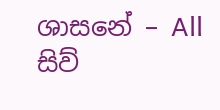ශාසනේ – All
සිව්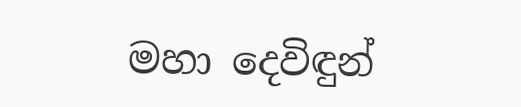මහා දෙවිඳුන්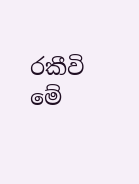රකීවි මේ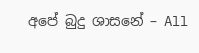අපේ බුදු ශාසනේ – All